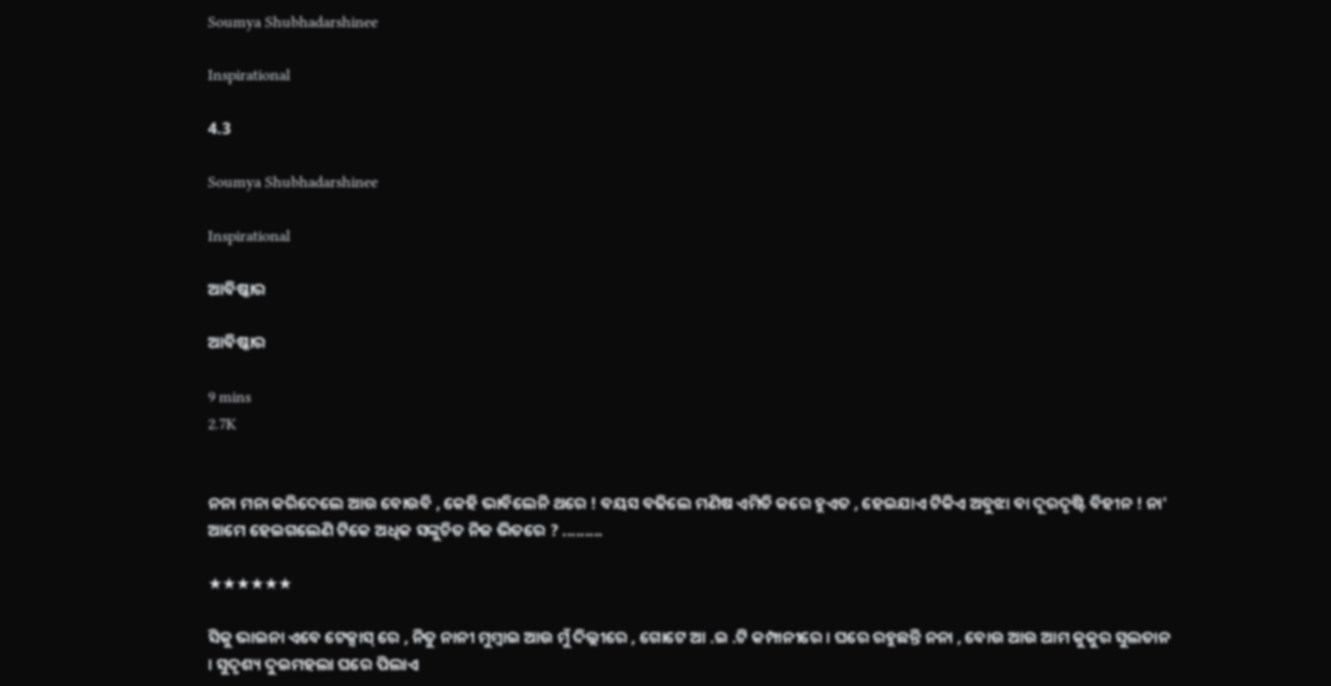Soumya Shubhadarshinee

Inspirational

4.3

Soumya Shubhadarshinee

Inspirational

ଆବିଷ୍କାର

ଆବିଷ୍କାର

9 mins
2.7K


ନନା ମନା କରିଦେଲେ ଆଉ ବୋଉବି , କେହି ଭାବିଲେନି ଥରେ ! ବୟସ ବଢିଲେ ମଣିଷ ଏମିତି କରେ ହୁଏତ , ହେଇଯାଏ ଟିକିଏ ଅବୁଝା ବା ଦୂରଦୃଷ୍ଟି ବିହୀନ ! ନା' ଆମେ ହେଇଗଲେଣି ଟିକେ ଅଧିକ ସଙ୍କୁଚିତ ନିଜ ଭିତରେ ? .........

★★★★★★

ସିକୁ ଭାଇନା ଏବେ ଟେକ୍ସାସ୍ ରେ , ନିତୁ ନାନୀ ମୁମ୍ବାଇ ଆଉ ମୁଁ ଦିଲ୍ଲୀରେ , ଗୋଟେ ଆ .ଇ .ଟି କମ୍ପାନୀରେ । ଘରେ ରହୁଛନ୍ତି ନନା , ବୋଉ ଆଉ ଆମ କୁକୁର ସୁଲତାନ । ସୁଦୃଶ୍ୟ ଦୁଇମହଲା ଘରେ ପିଲାଏ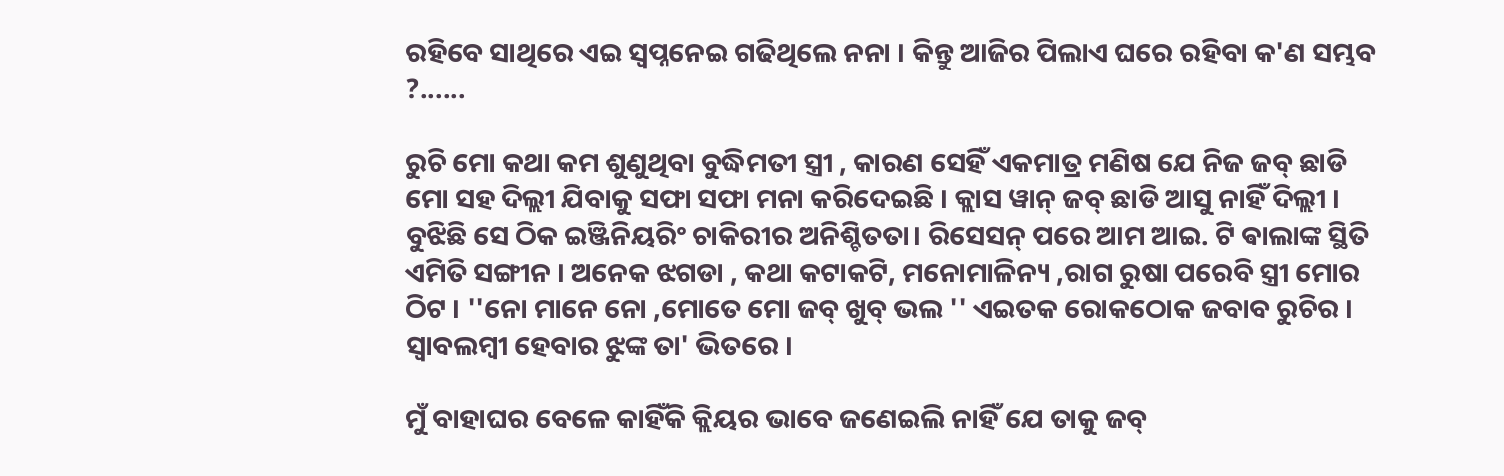ରହିବେ ସାଥିରେ ଏଇ ସ୍ୱପ୍ନନେଇ ଗଢିଥିଲେ ନନା । କିନ୍ତୁ ଆଜିର ପିଲାଏ ଘରେ ରହିବା କ'ଣ ସମ୍ଭବ ?......

ରୁଚି ମୋ କଥା କମ ଶୁଣୁଥିବା ବୁଦ୍ଧିମତୀ ସ୍ତ୍ରୀ , କାରଣ ସେହିଁ ଏକମାତ୍ର ମଣିଷ ଯେ ନିଜ ଜବ୍ ଛାଡି ମୋ ସହ ଦିଲ୍ଲୀ ଯିବାକୁ ସଫା ସଫା ମନା କରିଦେଇଛି । କ୍ଲାସ ୱାନ୍ ଜବ୍ ଛାଡି ଆସୁ ନାହିଁ ଦିଲ୍ଲୀ । ବୁଝିଛି ସେ ଠିକ ଇଞ୍ଜିନିୟରିଂ ଚାକିରୀର ଅନିଶ୍ଚିତତା। ରିସେସନ୍ ପରେ ଆମ ଆଇ. ଟି ଵାଲାଙ୍କ ସ୍ଥିତି ଏମିତି ସଙ୍ଗୀନ । ଅନେକ ଝଗଡା , କଥା କଟାକଟି, ମନୋମାଳିନ୍ୟ ,ରାଗ ରୁଷା ପରେବି ସ୍ତ୍ରୀ ମୋର ଠିଟ । ''ନୋ ମାନେ ନୋ ,ମୋତେ ମୋ ଜବ୍ ଖୁବ୍ ଭଲ '' ଏଇତକ ରୋକଠୋକ ଜବାବ ରୁଚିର । ସ୍ୱାବଲମ୍ବୀ ହେବାର ଝୁଙ୍କ ତା' ଭିତରେ ।

ମୁଁ ବାହାଘର ବେଳେ କାହିଁକି କ୍ଲିୟର ଭାବେ ଜଣେଇଲି ନାହିଁ ଯେ ତାକୁ ଜବ୍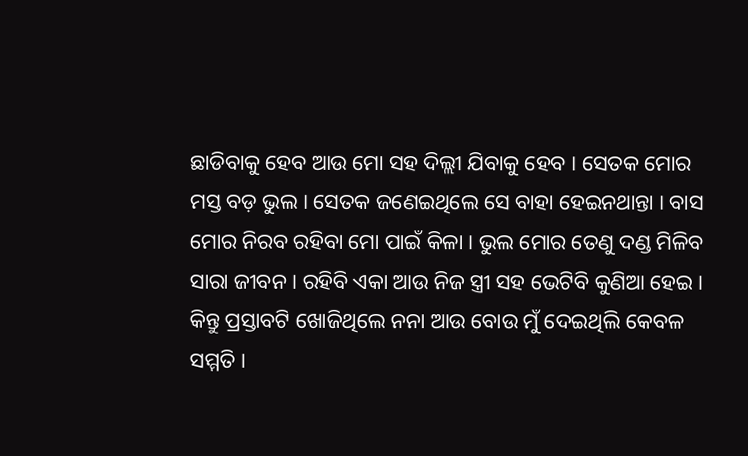ଛାଡିବାକୁ ହେବ ଆଉ ମୋ ସହ ଦିଲ୍ଲୀ ଯିବାକୁ ହେବ । ସେତକ ମୋର ମସ୍ତ ବଡ଼ ଭୁଲ । ସେତକ ଜଣେଇଥିଲେ ସେ ବାହା ହେଇନଥାନ୍ତା । ବାସ ମୋର ନିରବ ରହିବା ମୋ ପାଇଁ କିଳା । ଭୁଲ ମୋର ତେଣୁ ଦଣ୍ଡ ମିଳିବ ସାରା ଜୀବନ । ରହିବି ଏକା ଆଉ ନିଜ ସ୍ତ୍ରୀ ସହ ଭେଟିବି କୁଣିଆ ହେଇ । କିନ୍ତୁ ପ୍ରସ୍ତାବଟି ଖୋଜିଥିଲେ ନନା ଆଉ ବୋଉ ମୁଁ ଦେଇଥିଲି କେବଳ ସମ୍ମତି ।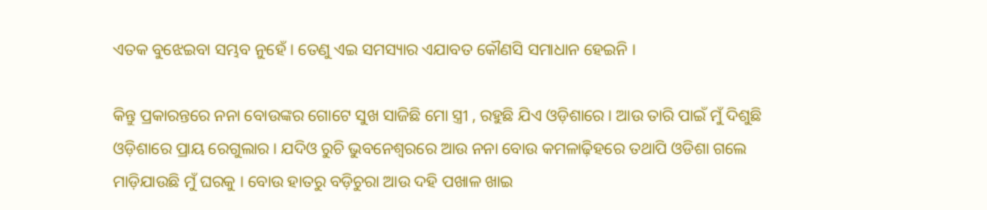ଏତକ ବୁଝେଇବା ସମ୍ଭବ ନୁହେଁ । ତେଣୁ ଏଇ ସମସ୍ୟାର ଏଯାବତ କୌଣସି ସମାଧାନ ହେଇନି ।

କିନ୍ତୁ ପ୍ରକାରନ୍ତରେ ନନା ବୋଉଙ୍କର ଗୋଟେ ସୁଖ ସାଜିଛି ମୋ ସ୍ତ୍ରୀ , ରହୁଛି ଯିଏ ଓଡ଼ିଶାରେ । ଆଉ ତାରି ପାଇଁ ମୁଁ ଦିଶୁଛି ଓଡ଼ିଶାରେ ପ୍ରାୟ ରେଗୁଲାର । ଯଦିଓ ରୁଚି ଭୁବନେଶ୍ବରରେ ଆଉ ନନା ବୋଉ କମଳାଢ଼ିହରେ ତଥାପି ଓଡିଶା ଗଲେ ମାଡ଼ିଯାଉଛି ମୁଁ ଘରକୁ । ବୋଉ ହାତରୁ ବଡ଼ିଚୁରା ଆଉ ଦହି ପଖାଳ ଖାଇ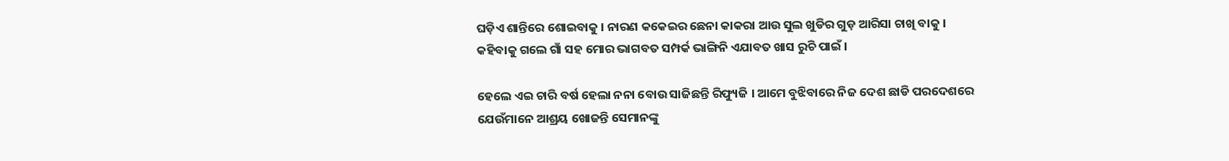ଘଡ଼ିଏ ଶାନ୍ତିରେ ଶୋଇବାକୁ । ନାରଣ କକେଇର ଛେନା କାକରା ଆଉ ସୁଲ ଖୁଡିର ଗୁଡ଼ ଆରିସା ଚାଖି ବାକୁ । କହିବାକୁ ଗଲେ ଗାଁ ସହ ମୋର ଭାଗବତ ସମ୍ପର୍କ ଭାଙ୍ଗିନି ଏଯାବତ ଖାସ ରୁଚି ପାଇଁ ।

ହେଲେ ଏଇ ଚାରି ବର୍ଷ ହେଲା ନନା ବୋଉ ସାଜିଛନ୍ତି ରିଫ୍ୟୁଜି । ଆମେ ବୁଝିବାରେ ନିଜ ଦେଶ ଛାଡି ପରଦେଶରେ ଯେଉଁମାନେ ଆଶ୍ରୟ ଖୋଜନ୍ତି ସେମାନଙ୍କୁ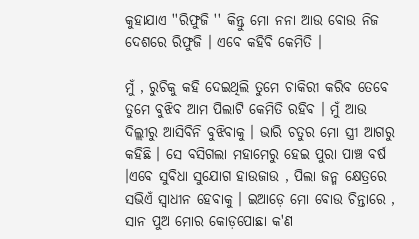କୁହାଯାଏ ''ରିଫୁଜି '' କିନ୍ତୁ ମୋ ନନା ଆଉ ବୋଉ ନିଜ ଦେଶରେ ରିଫୁଜି । ଏବେ କହିବି କେମିତି ।

ମୁଁ , ରୁଚିକୁ କହି ଦେଇଥିଲି ତୁମେ ଚାକିରୀ କରିବ ତେବେ ତୁମେ ବୁଝିବ ଆମ ପିଲାଟି କେମିତି ରହିବ । ମୁଁ ଆଉ ଦିଲ୍ଲୀରୁ ଆସିବିନି ବୁଝିବାକୁ । ଭାରି ଚତୁର ମୋ ସ୍ତ୍ରୀ ଆଗରୁ କହିଛି । ସେ ବସିଗଲା ମହାମେରୁ ହେଇ ପୁରା ପାଞ୍ଚ ବର୍ଷ ।ଏବେ ସୁବିଧା ସୁଯୋଗ ହାଉଜାଉ , ପିଲା ଜନ୍ମ କ୍ଷେତ୍ରରେ ସଭିଏଁ ସ୍ୱାଧୀନ ହେବାକୁ । ଇଆଡ଼େ ମୋ ବୋଉ ଚିନ୍ତାରେ , ସାନ ପୁଅ ମୋର କୋଡ଼ପୋଛା କ'ଣ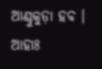ଆଣ୍ଠୁକୁଡ଼ା ହବ । ଆହାଃ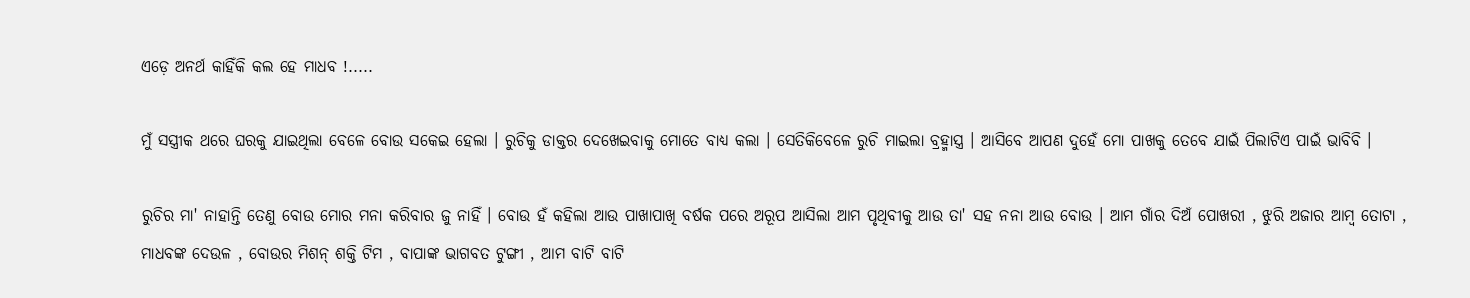ଏଡ଼େ ଅନର୍ଥ କାହିଁକି କଲ ହେ ମାଧବ !.....

ମୁଁ ସସ୍ତ୍ରୀକ ଥରେ ଘରକୁ ଯାଇଥିଲା ବେଳେ ବୋଉ ସକେଇ ହେଲା । ରୁଚିକୁ ଡାକ୍ତର ଦେଖେଇବାକୁ ମୋତେ ବାଧ୍ୟ କଲା । ସେତିକିବେଳେ ରୁଚି ମାଇଲା ବ୍ରହ୍ମାସ୍ତ୍ର । ଆସିବେ ଆପଣ ଦୁହେଁ ମୋ ପାଖକୁ ତେବେ ଯାଇଁ ପିଲାଟିଏ ପାଇଁ ଭାବିବି ।

ରୁଚିର ମା' ନାହାନ୍ତି ତେଣୁ ବୋଉ ମୋର ମନା କରିବାର ଜୁ ନାହିଁ । ବୋଉ ହଁ କହିଲା ଆଉ ପାଖାପାଖି ବର୍ଷକ ପରେ ଅରୂପ ଆସିଲା ଆମ ପୃଥିବୀକୁ ଆଉ ତା' ସହ ନନା ଆଉ ବୋଉ । ଆମ ଗାଁର ଦିଅଁ ପୋଖରୀ , ଝୁରି ଅଜାର ଆମ୍ବ ତୋଟା , ମାଧବଙ୍କ ଦେଉଳ , ବୋଉର ମିଶନ୍ ଶକ୍ତି ଟିମ , ବାପାଙ୍କ ଭାଗବତ ଟୁଙ୍ଗୀ , ଆମ ବାଟି ବାଟି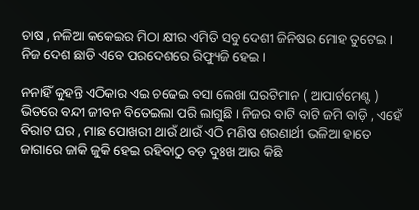ଚାଷ , ନଳିଆ କକେଇର ମିଠା କ୍ଷୀର ଏମିତି ସବୁ ଦେଶୀ ଜିନିଷର ମୋହ ତୁଟେଇ । ନିଜ ଦେଶ ଛାଡି ଏବେ ପରଦେଶରେ ରିଫ୍ୟୁଜି ହେଇ ।

ନନାହିଁ କୁହନ୍ତି ଏଠିକାର ଏଇ ଚଢେଇ ବସା ଲେଖା ଘରଟିମାନ ( ଆପାର୍ଟମେଣ୍ଟ ) ଭିତରେ ବନ୍ଦୀ ଜୀବନ ବିତେଇଲା ପରି ଲାଗୁଛି । ନିଜର ବାଟି ବାଟି ଜମି ବାଡ଼ି , ଏହେଁ ବିରାଟ ଘର , ମାଛ ପୋଖରୀ ଥାଉଁ ଥାଉଁ ଏଠି ମଣିଷ ଶରଣାର୍ଥୀ ଭଳିଆ ହାତେ ଜାଗାରେ ଜାକି ଜୁକି ହେଇ ରହିବାଠୁ ବଡ଼ ଦୁଃଖ ଆଉ କିଛି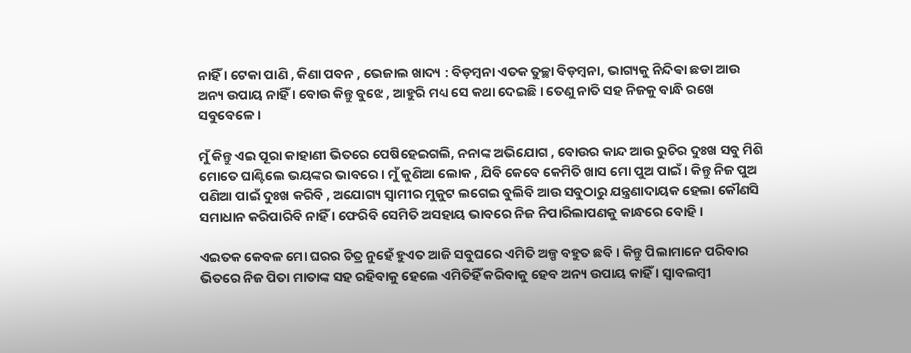ନାହିଁ । ଟେକା ପାଣି , କିଣା ପବନ , ଭେଜାଲ ଖାଦ୍ୟ : ବିଡ଼ମ୍ବନା ଏତକ ତୁଚ୍ଛା ବିଡ଼ମ୍ବନା, ଭାଗ୍ୟକୁ ନିନ୍ଦିଵା ଛଡା ଆଉ ଅନ୍ୟ ଉପାୟ ନାହିଁ । ବୋଉ କିନ୍ତୁ ବୁଝେ , ଆହୁରି ମଧ୍ୟ ସେ କଥା ଦେଇଛି । ତେଣୁ ନାତି ସହ ନିଜକୁ ବାନ୍ଧି ରଖେ ସବୁବେଳେ ।

ମୁଁ କିନ୍ତୁ ଏଇ ପୂରା କାହାଣୀ ଭିତରେ ପେଷିହେଇଗଲି, ନନାଙ୍କ ଅଭିଯୋଗ , ବୋଉର କାନ୍ଦ ଆଉ ରୁଚିର ଦୁଃଖ ସବୁ ମିଶି ମୋତେ ଘାଣ୍ଟିଲେ ଭୟଙ୍କର ଭାବରେ । ମୁଁ କୁଣିଆ ଲୋକ , ଯିବି କେବେ କେମିତି ଖାସ ମୋ ପୁଅ ପାଇଁ । କିନ୍ତୁ ନିଜ ପୁଅ ପଣିଆ ପାଇଁ ଦୁଃଖ କରିବି , ଅଯୋଗ୍ୟ ସ୍ୱାମୀର ମୁକୁଟ ଲଗେଇ ବୁଲିବି ଆଉ ସବୁଠାରୁ ଯନ୍ତ୍ରଣାଦାୟକ ହେଲା କୌଣସି ସମାଧାନ କରିପାରିବି ନାହିଁ । ଫେରିବି ସେମିତି ଅସହାୟ ଭାବରେ ନିଜ ନିପାରିଲାପଣକୁ କାନ୍ଧରେ ବୋହି ।

ଏଇତକ କେବଳ ମୋ ଘରର ଚିତ୍ର ନୁହେଁ ହୁଏତ ଆଜି ସବୁଘରେ ଏମିତି ଅଳ୍ପ ବହୁତ ଛବି । କିନ୍ତୁ ପିଲାମାନେ ପରିବାର ଭିତରେ ନିଜ ପିତା ମାତାଙ୍କ ସହ ରହିବାକୁ ହେଲେ ଏମିତିହିଁ କରିବାକୁ ହେବ ଅନ୍ୟ ଉପାୟ କାହିଁ । ସ୍ୱାବଲମ୍ବୀ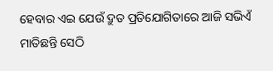ହେବାର ଏଇ ଯେଉଁ ଦ୍ରୁତ ପ୍ରତିଯୋଗିତାରେ ଆଜି ସଭିଏଁ ମାତିଛନ୍ତି ସେଠି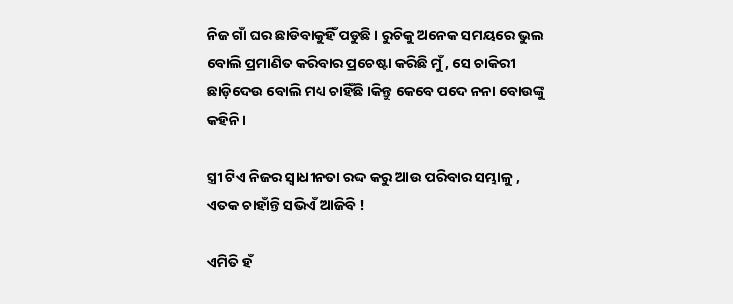ନିଜ ଗାଁ ଘର ଛାଡିବାକୁହିଁ ପଡୁଛି । ରୁଚିକୁ ଅନେକ ସମୟରେ ଭୁଲ ବୋଲି ପ୍ରମାଣିତ କରିବାର ପ୍ରଚେଷ୍ଟା କରିଛି ମୁଁ , ସେ ଚାକିରୀ ଛାଡ଼ିଦେଉ ବୋଲି ମଧ୍ୟ ଚାହିଁଛି ।କିନ୍ତୁ କେବେ ପଦେ ନନା ବୋଉଙ୍କୁ କହିନି ।

ସ୍ତ୍ରୀ ଟିଏ ନିଜର ସ୍ୱାଧୀନତା ରଦ୍ଦ କରୁ ଆଉ ପରିବାର ସମ୍ଭାଳୁ , ଏତକ ଚାହାଁନ୍ତି ସଭିଏଁ ଆଜିବି !

ଏମିତି ହଁ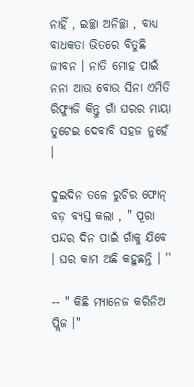ନାହିଁ , ଇଚ୍ଛା ଅନିଚ୍ଛା , ବାଧ୍ୟ ବାଧକତା ଭିତରେ ବିତୁଛି ଜୀବନ । ନାତି ମୋହ ପାଇଁ ନନା ଆଉ ବୋଉ ସିନା ଏମିତି ରିଫ୍ୟୁଜି କିନ୍ତୁ ଗାଁ ଘରର ମାୟା ତୁଟେଇ ଦେବାବି ସହଜ ନୁହେଁ ।

ଦୁଇଦିନ ତଳେ ରୁଚିର ଫୋନ୍ ବଡ଼ ବ୍ୟସ୍ତ କଲା , " ପୂରା ପନ୍ଦର ଦିନ ପାଇଁ ଗାଁକୁ ଯିବେ । ଘର କାମ ଅଛି କହୁଛନ୍ତି । ''

-- " କିଛି ମ୍ୟାନେଜ କରିନିଅ ପ୍ଲିଜ ।"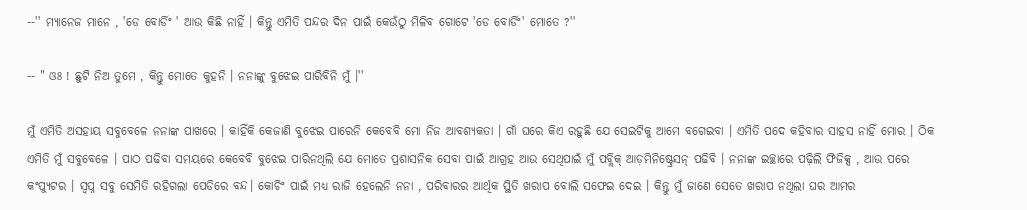--'' ମ୍ୟାନେଜ ମାନେ , 'ଡେ ବୋର୍ଡିଂ ' ଆଉ କିଛି ନାହିଁ । କିନ୍ତୁ ଏମିତି ପନ୍ଦର ଦିନ ପାଇଁ କେଉଁଠୁ ମିଳିବ ଗୋଟେ 'ଡେ ବୋର୍ଡିଂ' ମୋତେ ?''

-- " ଓଃ ! ଛୁଟି ନିଅ ତୁମେ , କିନ୍ତୁ ମୋତେ କୁହନି । ନନାଙ୍କୁ ବୁଝେଇ ପାରିବିନି ମୁଁ ।''

ମୁଁ ଏମିତି ଅସହାୟ ସବୁବେଳେ ନନାଙ୍କ ପାଖରେ । କାହିଁକି କେଜାଣି ବୁଝେଇ ପାରେନି କେବେବି ମୋ ନିଜ ଆବଶ୍ୟକତା । ଗାଁ ଘରେ କିଏ ରହୁଛି ଯେ ସେଇଟିକୁ ଆମେ ବଗେଇବା । ଏମିତି ପଦେ କହିବାର ସାହସ ନାହିଁ ମୋର । ଠିକ ଏମିତି ମୁଁ ସବୁବେଳେ । ପାଠ ପଢିବା ସମୟରେ କେବେବି ବୁଝେଇ ପାରିନଥିଲି ଯେ ମୋତେ ପ୍ରଶାସନିକ ସେବା ପାଇଁ ଆଗ୍ରହ ଆଉ ସେଥିପାଇଁ ମୁଁ ପବ୍ଲିକ୍ ଆଡ଼ମିନିଷ୍ଟ୍ରେସନ୍ ପଢିବି । ନନାଙ୍କ ଇଚ୍ଛାରେ ପଢ଼ିଲି ଫିଜିକ୍ସ , ଆଉ ପରେ କଂପ୍ୟୁଟର । ସ୍ୱପ୍ନ ସବୁ ସେମିତି ରହିଗଲା ପେଡିରେ ବନ୍ଦ। କୋଚିଂ ପାଇଁ ମଧ୍ୟ ରାଜି ହେଲେନି ନନା , ପରିବାରର ଆର୍ଥିକ ସ୍ଥିତି ଖରାପ ବୋଲି ସଫେଇ ଦେଇ । କିନ୍ତୁ ମୁଁ ଜାଣେ ସେତେ ଖରାପ ନଥିଲା ଘର ଆମର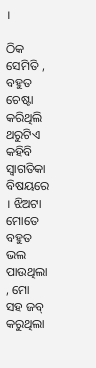।

ଠିକ ସେମିତି , ବହୁତ ଚେଷ୍ଟା କରିଥିଲି ଥରୁଟିଏ କହିବି ସ୍ୱାଗତିକା ବିଷୟରେ । ଝିଅଟା ମୋତେ ବହୁତ ଭଲ ପାଉଥିଲା , ମୋ ସହ ଜବ୍ କରୁଥିଲା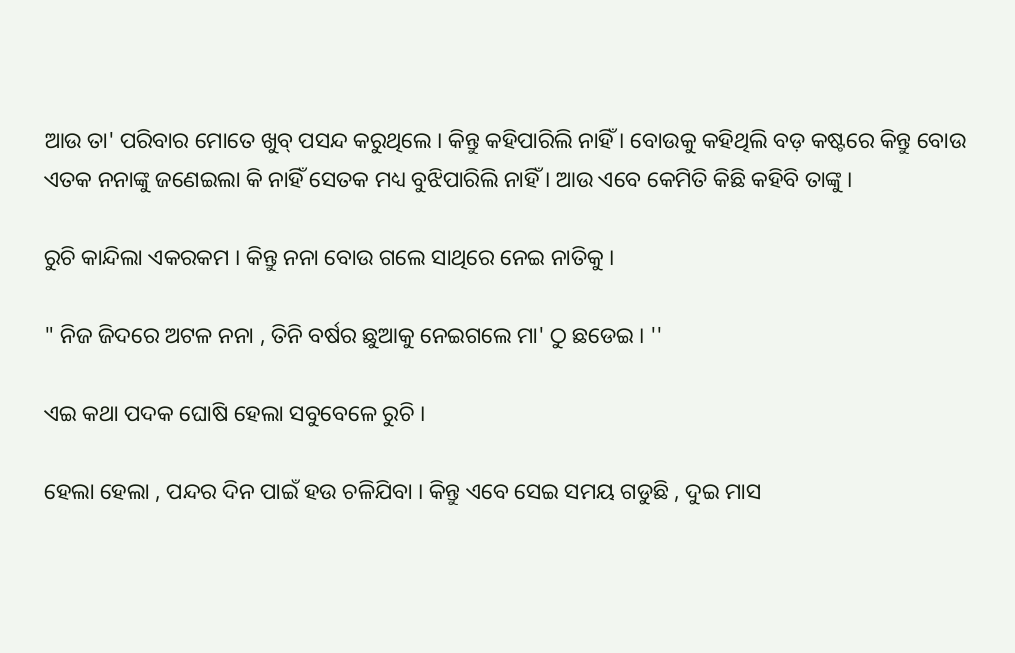ଆଉ ତା' ପରିବାର ମୋତେ ଖୁବ୍ ପସନ୍ଦ କରୁଥିଲେ । କିନ୍ତୁ କହିପାରିଲି ନାହିଁ । ବୋଉକୁ କହିଥିଲି ବଡ଼ କଷ୍ଟରେ କିନ୍ତୁ ବୋଉ ଏତକ ନନାଙ୍କୁ ଜଣେଇଲା କି ନାହିଁ ସେତକ ମଧ୍ୟ ବୁଝିପାରିଲି ନାହିଁ । ଆଉ ଏବେ କେମିତି କିଛି କହିବି ତାଙ୍କୁ ।

ରୁଚି କାନ୍ଦିଲା ଏକରକମ । କିନ୍ତୁ ନନା ବୋଉ ଗଲେ ସାଥିରେ ନେଇ ନାତିକୁ ।

" ନିଜ ଜିଦରେ ଅଟଳ ନନା , ତିନି ବର୍ଷର ଛୁଆକୁ ନେଇଗଲେ ମା' ଠୁ ଛଡେଇ । ''

ଏଇ କଥା ପଦକ ଘୋଷି ହେଲା ସବୁବେଳେ ରୁଚି ।

ହେଲା ହେଲା , ପନ୍ଦର ଦିନ ପାଇଁ ହଉ ଚଳିଯିବା । କିନ୍ତୁ ଏବେ ସେଇ ସମୟ ଗଡୁଛି , ଦୁଇ ମାସ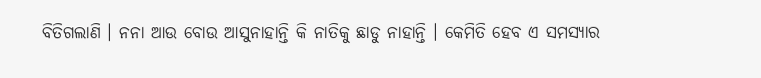ବିତିଗଲାଣି । ନନା ଆଉ ବୋଉ ଆସୁନାହାନ୍ତି କି ନାତିକୁ ଛାଡୁ ନାହାନ୍ତି । କେମିତି ହେବ ଏ ସମସ୍ୟାର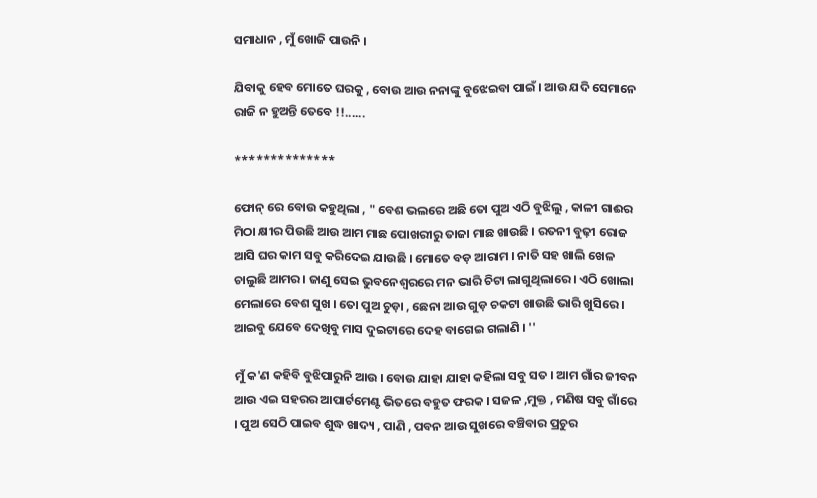ସମାଧାନ , ମୁଁ ଖୋଜି ପାଉନି ।

ଯିବାକୁ ହେବ ମୋତେ ଘରକୁ , ବୋଉ ଆଉ ନନାଙ୍କୁ ବୁଝେଇବା ପାଇଁ । ଆଉ ଯଦି ସେମାନେ ରାଜି ନ ହୁଅନ୍ତି ତେବେ !!......

**************

ଫୋନ୍ ରେ ବୋଉ କହୁଥିଲା , " ବେଶ ଭଲରେ ଅଛି ତୋ ପୁଅ ଏଠି ବୁଝିଲୁ , କାଳୀ ଗାଈର ମିଠା କ୍ଷୀର ପିଉଛି ଆଉ ଆମ ମାଛ ପୋଖରୀରୁ ତାଜା ମାଛ ଖାଉଛି । ରତନୀ ବୁଢ଼ୀ ରୋଜ ଆସି ଘର କାମ ସବୁ କରିଦେଇ ଯାଉଛି । ମୋତେ ବଡ଼ ଆରାମ । ନାତି ସହ ଖାଲି ଖେଳ ଚାଲୁଛି ଆମର । ଜାଣୁ ସେଇ ଭୁବନେଶ୍ୱରରେ ମନ ଭାରି ଚିଟା ଲାଗୁଥିଲାରେ । ଏଠି ଖୋଲା ମେଲାରେ ବେଶ ସୁଖ । ତୋ ପୁଅ ଚୁଡ଼ା , ଛେନା ଆଉ ଗୁଡ଼ ଚକଟା ଖାଉଛି ଭାରି ଖୁସିରେ । ଆଇବୁ ଯେବେ ଦେଖିବୁ ମାସ ଦୁଇଟାରେ ଦେହ ବାଗେଇ ଗଲାଣି । ''

ମୁଁ କ'ଣ କହିବି ବୁଝିପାରୁନି ଆଉ । ବୋଉ ଯାହା ଯାହା କହିଲା ସବୁ ସତ । ଆମ ଗାଁର ଜୀବନ ଆଉ ଏଇ ସହରର ଆପାର୍ଟମେଣ୍ଟ ଭିତରେ ବହୁତ ଫରକ । ସଜଳ ,ମୁକ୍ତ , ମଣିଷ ସବୁ ଗାଁରେ । ପୁଅ ସେଠି ପାଇବ ଶୁଦ୍ଧ ଖାଦ୍ୟ , ପାଣି , ପବନ ଆଉ ସୁଖରେ ବଞ୍ଚିବାର ପ୍ରଚୁର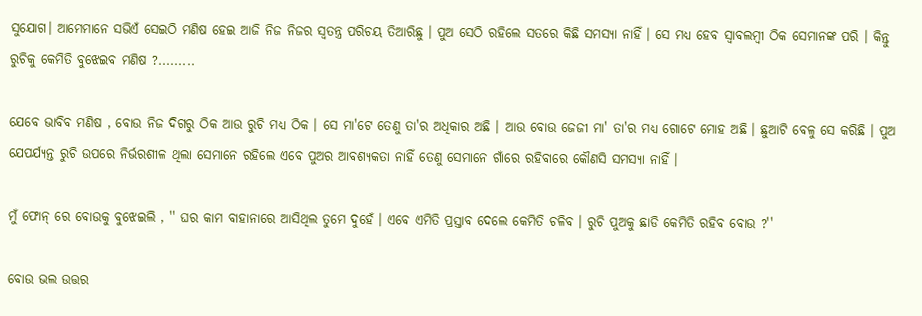ସୁଯୋଗ। ଆମେମାନେ ସଭିଏଁ ସେଇଠି ମଣିଷ ହେଇ ଆଜି ନିଜ ନିଜର ସ୍ୱତନ୍ତ୍ର ପରିଚୟ ତିଆରିଛୁ । ପୁଅ ସେଠି ରହିଲେ ସତରେ କିଛି ସମସ୍ୟା ନାହିଁ । ସେ ମଧ୍ୟ ହେବ ସ୍ୱାବଲମ୍ବୀ ଠିକ ସେମାନଙ୍କ ପରି । କିନ୍ତୁ ରୁଚିକୁ କେମିତି ବୁଝେଇବ ମଣିଷ ?.........

ଯେବେ ଭାବିବ ମଣିଷ , ବୋଉ ନିଜ ଦିଗରୁ ଠିକ ଆଉ ରୁଚି ମଧ୍ୟ ଠିକ । ସେ ମା'ଟେ ତେଣୁ ତା'ର ଅଧିକାର ଅଛି । ଆଉ ବୋଉ ଜେଜୀ ମା' ତା'ର ମଧ୍ୟ ଗୋଟେ ମୋହ ଅଛି । ଛୁଆଟି ବେଳୁ ସେ କରିଛି । ପୁଅ ଯେପର୍ଯ୍ୟନ୍ତ ରୁଚି ଉପରେ ନିର୍ଭରଶୀଳ ଥିଲା ସେମାନେ ରହିଲେ ଏବେ ପୁଅର ଆବଶ୍ୟକତା ନାହିଁ ତେଣୁ ସେମାନେ ଗାଁରେ ରହିବାରେ କୌଣସି ସମସ୍ୟା ନାହିଁ ।

ମୁଁ ଫୋନ୍ ରେ ବୋଉକୁ ବୁଝେଇଲି , '' ଘର କାମ ବାହାନାରେ ଆସିଥିଲ ତୁମେ ଦୁହେଁ । ଏବେ ଏମିତି ପ୍ରସ୍ତାବ ଦେଲେ କେମିତି ଚଳିବ । ରୁଚି ପୁଅକୁ ଛାଡି କେମିତି ରହିବ ବୋଉ ?''

ବୋଉ ଭଲ ଉତ୍ତର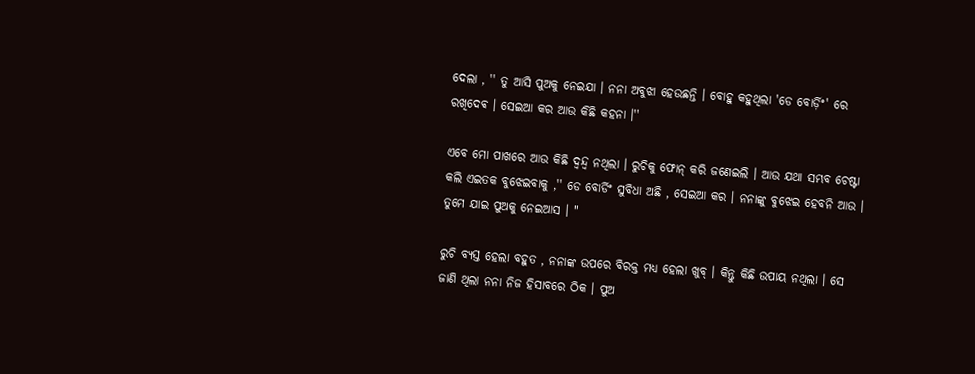ଦେଲା , '' ତୁ ଆସି ପୁଅକୁ ନେଇଯା । ନନା ଅବୁଝା ହେଉଛନ୍ତି । ବୋହୁ କହୁଥିଲା 'ଡେ ବୋର୍ଡ଼ିଂ' ରେ ରଖିଦେଵ । ସେଇଆ କର ଆଉ କିଛି କହନା ।''

ଏବେ ମୋ ପାଖରେ ଆଉ କିଛି ଦ୍ୱନ୍ଦ୍ୱ ନଥିଲା । ରୁଚିକୁ ଫୋନ୍ କରି ଜଣେଇଲି । ଆଉ ଯଥା ସମ୍ଭବ ଚେଷ୍ଟା କଲି ଏଇତକ ବୁଝେଇବାକୁ ,'' ଡେ ବୋର୍ଡିଂ ସୁବିଧା ଅଛି , ସେଇଆ କର । ନନାଙ୍କୁ ବୁଝେଇ ହେବନି ଆଉ । ତୁମେ ଯାଇ ପୁଅକୁ ନେଇଆସ । "

ରୁଚି ବ୍ୟସ୍ତ ହେଲା ବହୁତ , ନନାଙ୍କ ଉପରେ ବିରକ୍ତ ମଧ୍ୟ ହେଲା ଖୁବ୍ । କିନ୍ତୁ କିଛି ଉପାୟ ନଥିଲା । ସେ ଜାଣି ଥିଲା ନନା ନିଜ ହିସାବରେ ଠିକ । ପୁଅ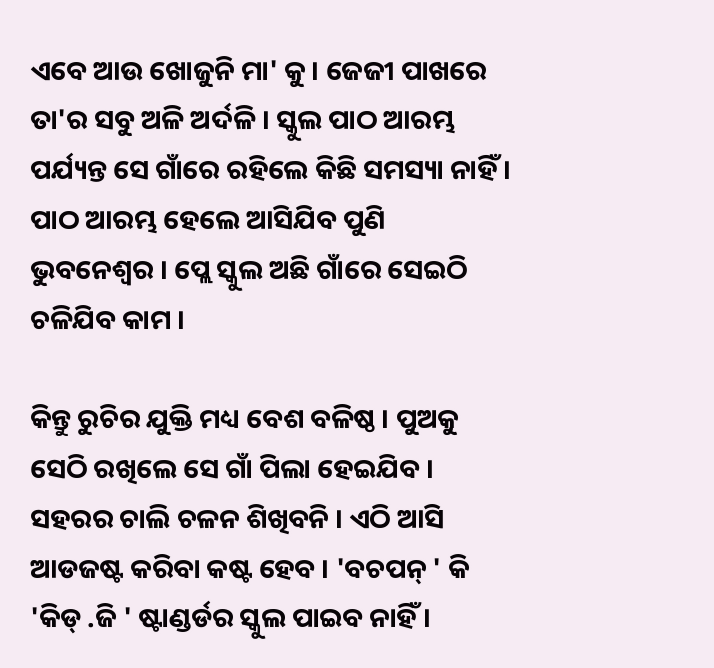ଏବେ ଆଉ ଖୋଜୁନି ମା' କୁ । ଜେଜୀ ପାଖରେ ତା'ର ସବୁ ଅଳି ଅର୍ଦଳି । ସ୍କୁଲ ପାଠ ଆରମ୍ଭ ପର୍ଯ୍ୟନ୍ତ ସେ ଗାଁରେ ରହିଲେ କିଛି ସମସ୍ୟା ନାହିଁ । ପାଠ ଆରମ୍ଭ ହେଲେ ଆସିଯିବ ପୁଣି ଭୁବନେଶ୍ୱର । ପ୍ଲେ ସ୍କୁଲ ଅଛି ଗାଁରେ ସେଇଠି ଚଳିଯିବ କାମ ।

କିନ୍ତୁ ରୁଚିର ଯୁକ୍ତି ମଧ୍ୟ ବେଶ ବଳିଷ୍ଠ । ପୁଅକୁ ସେଠି ରଖିଲେ ସେ ଗାଁ ପିଲା ହେଇଯିବ । ସହରର ଚାଲି ଚଳନ ଶିଖିବନି । ଏଠି ଆସି ଆଡଜଷ୍ଟ କରିବା କଷ୍ଟ ହେବ । 'ବଚପନ୍ ' କି 'କିଡ୍ .ଜି ' ଷ୍ଟାଣ୍ଡର୍ଡର ସ୍କୁଲ ପାଇବ ନାହିଁ ।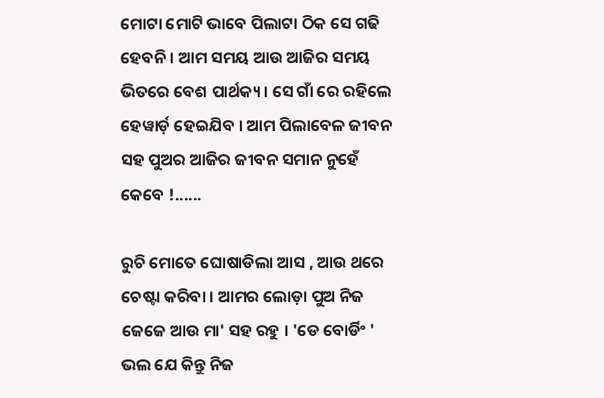ମୋଟା ମୋଟି ଭାବେ ପିଲାଟା ଠିକ ସେ ଗଢି ହେବନି । ଆମ ସମୟ ଆଉ ଆଜିର ସମୟ ଭିତରେ ବେଶ ପାର୍ଥକ୍ୟ । ସେ ଗାଁ ରେ ରହିଲେ ହେୱାର୍ଡ଼ ହେଇଯିବ । ଆମ ପିଲାବେଳ ଜୀବନ ସହ ପୁଅର ଆଜିର ଜୀବନ ସମାନ ନୁହେଁ କେବେ !......

ରୁଚି ମୋତେ ଘୋଷାଡିଲା ଆସ , ଆଉ ଥରେ ଚେଷ୍ଟା କରିବା । ଆମର ଲୋଡ଼ା ପୁଅ ନିଜ ଜେଜେ ଆଉ ମା' ସହ ରହୁ । 'ଡେ ବୋର୍ଡିଂ ' ଭଲ ଯେ କିନ୍ତୁ ନିଜ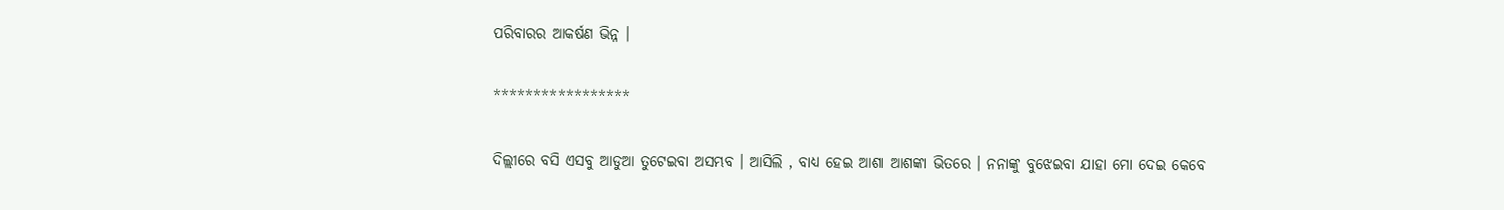ପରିବାରର ଆକର୍ଷଣ ଭିନ୍ନ ।

*****************

ଦିଲ୍ଲୀରେ ବସି ଏସବୁ ଆଡୁଆ ତୁଟେଇବା ଅସମ୍ଭବ । ଆସିଲି , ବାଧ୍ୟ ହେଇ ଆଶା ଆଶଙ୍କା ଭିତରେ । ନନାଙ୍କୁ ବୁଝେଇବା ଯାହା ମୋ ଦେଇ କେବେ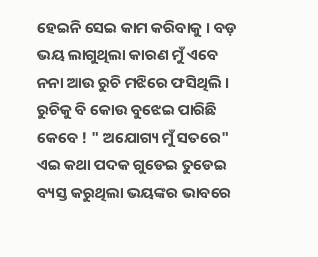ହେଇନି ସେଇ କାମ କରିବାକୁ । ବଡ଼ ଭୟ ଲାଗୁଥିଲା କାରଣ ମୁଁ ଏବେ ନନା ଆଉ ରୁଚି ମଝିରେ ଫସିଥିଲି । ରୁଚିକୁ ବି କୋଉ ବୁଝେଇ ପାରିଛି କେବେ ! " ଅଯୋଗ୍ୟ ମୁଁ ସତରେ" ଏଇ କଥା ପଦକ ଗୁଡେଇ ତୁଡେଇ ବ୍ୟସ୍ତ କରୁଥିଲା ଭୟଙ୍କର ଭାବରେ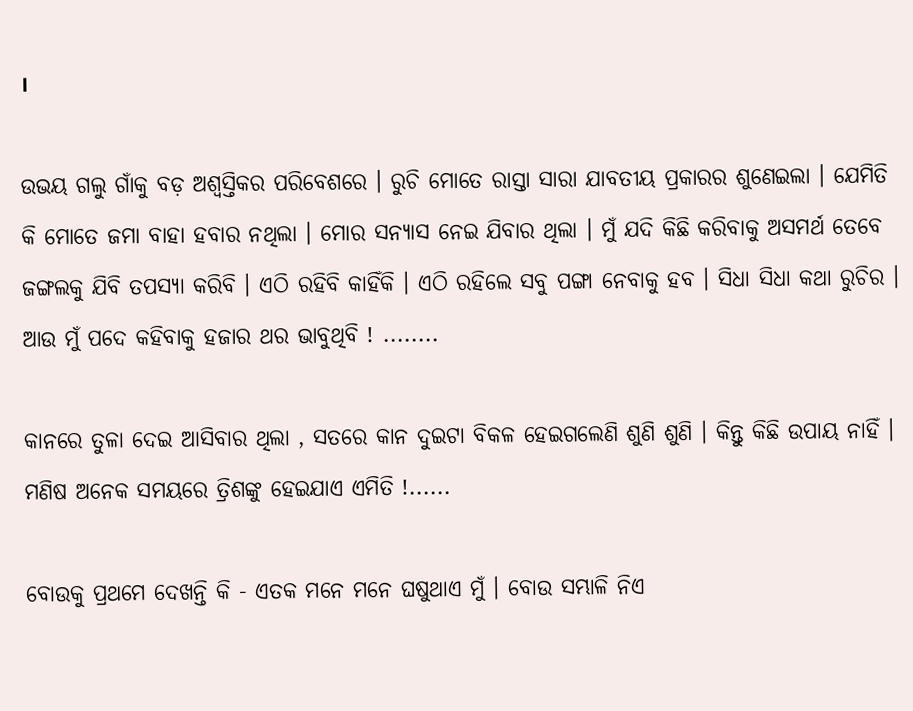।

ଉଭୟ ଗଲୁ ଗାଁକୁ ବଡ଼ ଅଶ୍ୱସ୍ତିକର ପରିବେଶରେ । ରୁଚି ମୋତେ ରାସ୍ତା ସାରା ଯାବତୀୟ ପ୍ରକାରର ଶୁଣେଇଲା । ଯେମିତି କି ମୋତେ ଜମା ବାହା ହବାର ନଥିଲା । ମୋର ସନ୍ୟାସ ନେଇ ଯିବାର ଥିଲା । ମୁଁ ଯଦି କିଛି କରିବାକୁ ଅସମର୍ଥ ତେବେ ଜଙ୍ଗଲକୁ ଯିବି ତପସ୍ୟା କରିବି । ଏଠି ରହିବି କାହିଁକି । ଏଠି ରହିଲେ ସବୁ ପଙ୍ଗା ନେବାକୁ ହବ । ସିଧା ସିଧା କଥା ରୁଚିର । ଆଉ ମୁଁ ପଦେ କହିବାକୁ ହଜାର ଥର ଭାବୁଥିବି ! ........

କାନରେ ତୁଳା ଦେଇ ଆସିବାର ଥିଲା , ସତରେ କାନ ଦୁଇଟା ବିକଳ ହେଇଗଲେଣି ଶୁଣି ଶୁଣି । କିନ୍ତୁ କିଛି ଉପାୟ ନାହିଁ । ମଣିଷ ଅନେକ ସମୟରେ ତ୍ରିଶଙ୍କୁ ହେଇଯାଏ ଏମିତି !......

ବୋଉକୁ ପ୍ରଥମେ ଦେଖନ୍ତି କି - ଏତକ ମନେ ମନେ ଘଷୁଥାଏ ମୁଁ । ବୋଉ ସମ୍ଭାଳି ନିଏ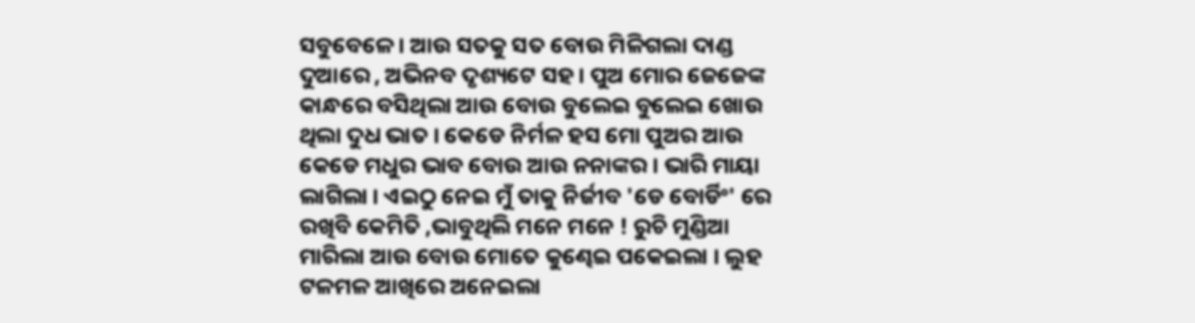ସବୁବେଳେ । ଆଉ ସତକୁ ସତ ବୋଉ ମିଳିଗଲା ଦାଣ୍ଡ ଦୁଆରେ , ଅଭିନବ ଦୃଶ୍ୟଟେ ସହ । ପୁଅ ମୋର ଜେଜେଙ୍କ କାନ୍ଧରେ ବସିଥିଲା ଆଉ ବୋଉ ବୁଲେଇ ବୁଲେଇ ଖୋଉ ଥିଲା ଦୁଧ ଭାତ । କେଡେ ନିର୍ମଳ ହସ ମୋ ପୁଅର ଆଉ କେଡେ ମଧୁର ଭାବ ବୋଉ ଆଉ ନନାଙ୍କର । ଭାରି ମାୟା ଲାଗିଲା । ଏଇଠୁ ନେଇ ମୁଁ ତାକୁ ନିର୍ଜୀବ 'ଡେ ବୋର୍ଡିଂ' ରେ ରଖିବି କେମିତି ,ଭାବୁଥିଲି ମନେ ମନେ ! ରୁଚି ମୁଣ୍ଡିଆ ମାରିଲା ଆଉ ବୋଉ ମୋତେ କୁଣ୍ଢେଇ ପକେଇଲା । ଲୁହ ଟଳମଳ ଆଖିରେ ଅନେଇଲା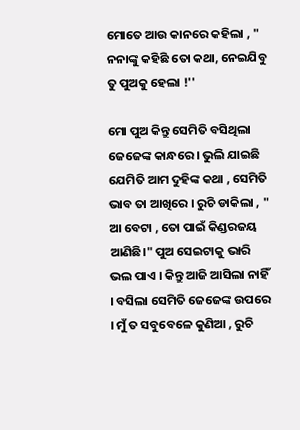ମୋତେ ଆଉ କାନରେ କହିଲା , " ନନାଙ୍କୁ କହିଛି ତୋ କଥା, ନେଇଯିବୁ ତୁ ପୁଅକୁ ହେଲା !''

ମୋ ପୁଅ କିନ୍ତୁ ସେମିତି ବସିଥିଲା ଜେଜେଙ୍କ କାନ୍ଧରେ । ଭୁଲି ଯାଇଛି ଯେମିତି ଆମ ଦୁହିଙ୍କ କଥା , ସେମିତି ଭାବ ତା ଆଖିରେ । ରୁଚି ଡାକିଲା , " ଆ ବେଟା , ତୋ ପାଇଁ କିଣ୍ଡରଜୟ ଆଣିଛି।" ପୁଅ ସେଇଟାକୁ ଭାରି ଭଲ ପାଏ । କିନ୍ତୁ ଆଜି ଆସିଲା ନାହିଁ । ବସିଲା ସେମିତି ଜେଜେଙ୍କ ଉପରେ । ମୁଁ ତ ସବୁବେଳେ କୁଣିଆ , ରୁଚି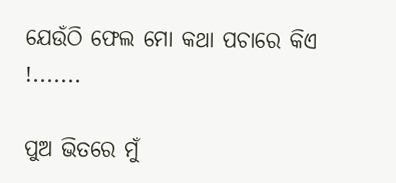ଯେଉଁଠି ଫେଲ ମୋ କଥା ପଚାରେ କିଏ !.......

ପୁଅ ଭିତରେ ମୁଁ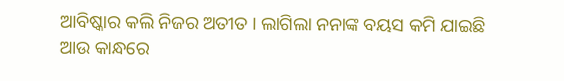ଆବିଷ୍କାର କଲି ନିଜର ଅତୀତ । ଲାଗିଲା ନନାଙ୍କ ବୟସ କମି ଯାଇଛି ଆଉ କାନ୍ଧରେ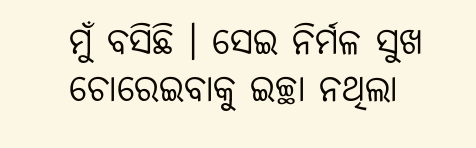ମୁଁ ବସିଛି । ସେଇ ନିର୍ମଳ ସୁଖ ଚୋରେଇବାକୁ ଇଚ୍ଛା ନଥିଲା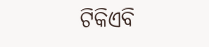ଟିକିଏବି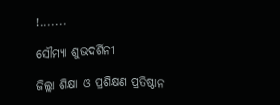!.......

ସୌମ୍ୟା ଶୁଭଦର୍ଶିନୀ

ଜିଲ୍ଲା ଶିକ୍ଷା ଓ ପ୍ରଶିକ୍ଷଣ ପ୍ରତିଷ୍ଠାନ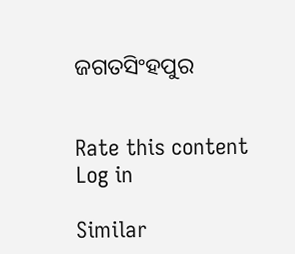ଜଗତସିଂହପୁର


Rate this content
Log in

Similar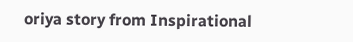oriya story from Inspirational